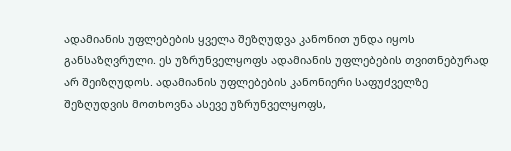ადამიანის უფლებების ყველა შეზღუდვა კანონით უნდა იყოს განსაზღვრული. ეს უზრუნველყოფს ადამიანის უფლებების თვითნებურად არ შეიზღუდოს. ადამიანის უფლებების კანონიერი საფუძველზე შეზღუდვის მოთხოვნა ასევე უზრუნველყოფს,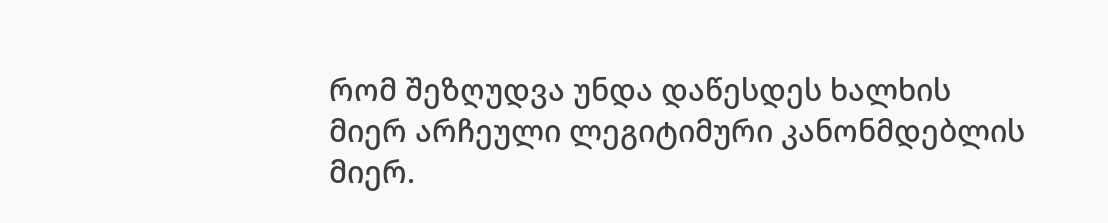რომ შეზღუდვა უნდა დაწესდეს ხალხის მიერ არჩეული ლეგიტიმური კანონმდებლის მიერ.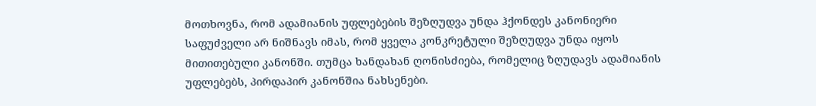მოთხოვნა, რომ ადამიანის უფლებების შეზღუდვა უნდა ჰქონდეს კანონიერი საფუძველი არ ნიშნავს იმას, რომ ყველა კონკრეტული შეზღუდვა უნდა იყოს მითითებული კანონში. თუმცა ხანდახან ღონისძიება, რომელიც ზღუდავს ადამიანის უფლებებს, პირდაპირ კანონშია ნახსენები.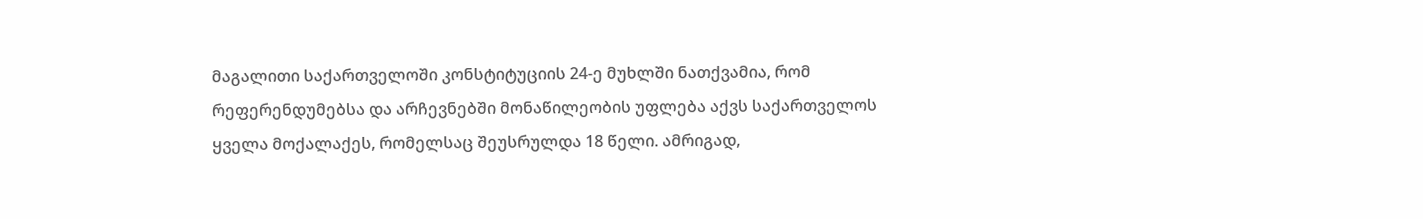მაგალითი საქართველოში კონსტიტუციის 24-ე მუხლში ნათქვამია, რომ რეფერენდუმებსა და არჩევნებში მონაწილეობის უფლება აქვს საქართველოს ყველა მოქალაქეს, რომელსაც შეუსრულდა 18 წელი. ამრიგად,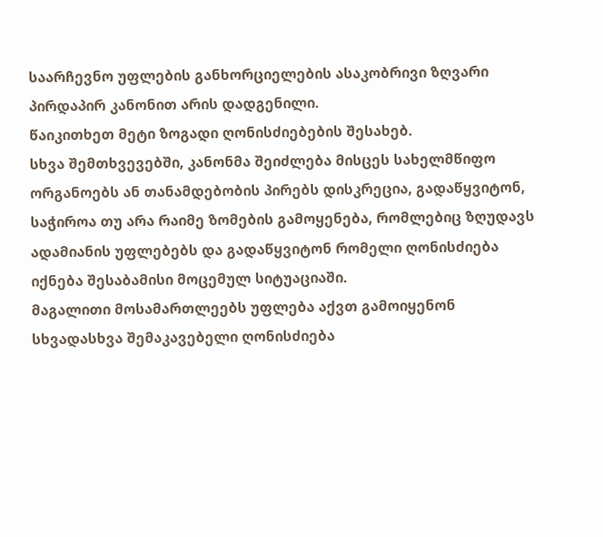საარჩევნო უფლების განხორციელების ასაკობრივი ზღვარი პირდაპირ კანონით არის დადგენილი.
წაიკითხეთ მეტი ზოგადი ღონისძიებების შესახებ.
სხვა შემთხვევებში, კანონმა შეიძლება მისცეს სახელმწიფო ორგანოებს ან თანამდებობის პირებს დისკრეცია, გადაწყვიტონ, საჭიროა თუ არა რაიმე ზომების გამოყენება, რომლებიც ზღუდავს ადამიანის უფლებებს და გადაწყვიტონ რომელი ღონისძიება იქნება შესაბამისი მოცემულ სიტუაციაში.
მაგალითი მოსამართლეებს უფლება აქვთ გამოიყენონ სხვადასხვა შემაკავებელი ღონისძიება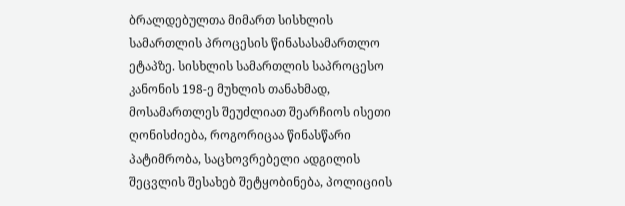ბრალდებულთა მიმართ სისხლის სამართლის პროცესის წინასასამართლო ეტაპზე. სისხლის სამართლის საპროცესო კანონის 198-ე მუხლის თანახმად, მოსამართლეს შეუძლიათ შეარჩიოს ისეთი ღონისძიება, როგორიცაა წინასწარი პატიმრობა, საცხოვრებელი ადგილის შეცვლის შესახებ შეტყობინება, პოლიციის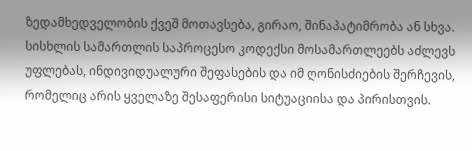ზედამხედველობის ქვეშ მოთავსება, გირაო, შინაპატიმრობა ან სხვა. სისხლის სამართლის საპროცესო კოდექსი მოსამართლეებს აძლევს უფლებას, ინდივიდუალური შეფასების და იმ ღონისძიების შერჩევის, რომელიც არის ყველაზე შესაფერისი სიტუაციისა და პირისთვის.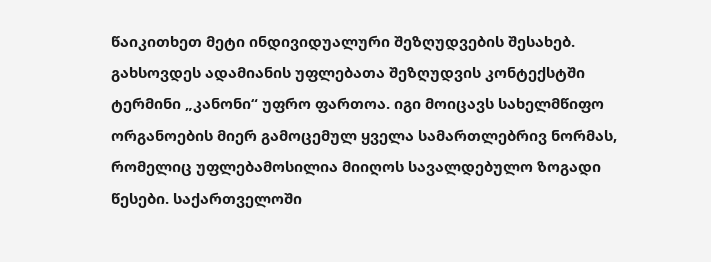წაიკითხეთ მეტი ინდივიდუალური შეზღუდვების შესახებ.
გახსოვდეს ადამიანის უფლებათა შეზღუდვის კონტექსტში ტერმინი „კანონი“ უფრო ფართოა. იგი მოიცავს სახელმწიფო ორგანოების მიერ გამოცემულ ყველა სამართლებრივ ნორმას, რომელიც უფლებამოსილია მიიღოს სავალდებულო ზოგადი წესები. საქართველოში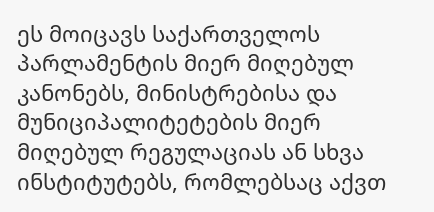ეს მოიცავს საქართველოს პარლამენტის მიერ მიღებულ კანონებს, მინისტრებისა და მუნიციპალიტეტების მიერ მიღებულ რეგულაციას ან სხვა ინსტიტუტებს, რომლებსაც აქვთ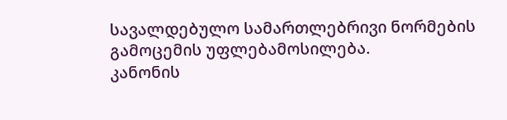სავალდებულო სამართლებრივი ნორმების გამოცემის უფლებამოსილება.
კანონის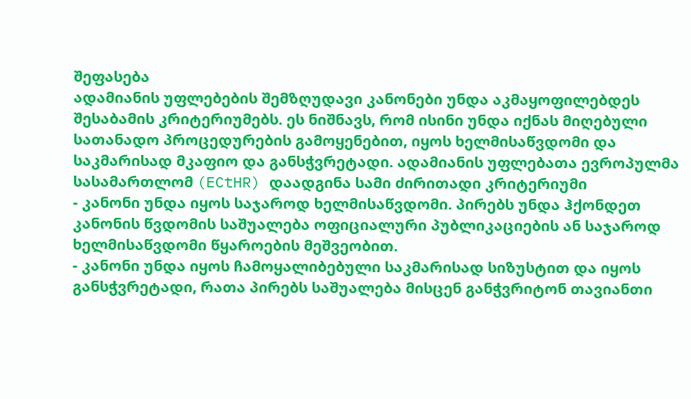შეფასება
ადამიანის უფლებების შემზღუდავი კანონები უნდა აკმაყოფილებდეს შესაბამის კრიტერიუმებს. ეს ნიშნავს, რომ ისინი უნდა იქნას მიღებული სათანადო პროცედურების გამოყენებით, იყოს ხელმისაწვდომი და საკმარისად მკაფიო და განსჭვრეტადი. ადამიანის უფლებათა ევროპულმა სასამართლომ (ECtHR) დაადგინა სამი ძირითადი კრიტერიუმი
- კანონი უნდა იყოს საჯაროდ ხელმისაწვდომი. პირებს უნდა ჰქონდეთ კანონის წვდომის საშუალება ოფიციალური პუბლიკაციების ან საჯაროდ ხელმისაწვდომი წყაროების მეშვეობით.
- კანონი უნდა იყოს ჩამოყალიბებული საკმარისად სიზუსტით და იყოს განსჭვრეტადი, რათა პირებს საშუალება მისცენ განჭვრიტონ თავიანთი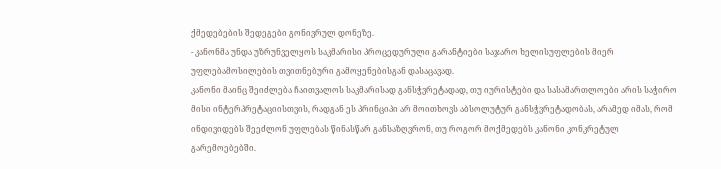ქმედებების შედეგები გონივრულ დონეზე.
- კანონმა უნდა უზრუნველყოს საკმარისი პროცედურული გარანტიები საჯარო ხელისუფლების მიერ უფლებამოსილების თვითნებური გამოყენებისგან დასაცავად.
კანონი მაინც შეიძლება ჩაითვალოს საკმარისად განსჭვრეტადად, თუ იურისტები და სასამართლოები არის საჭირო მისი ინტერპრეტაციისთვის, რადგან ეს პრინციპი არ მოითხოვს აბსოლუტურ განსჭვრეტადობას, არამედ იმას, რომ ინდივიდებს შეეძლონ უფლებას წინასწარ განსაზღვრონ, თუ როგორ მოქმედებს კანონი კონკრეტულ გარემოებებში.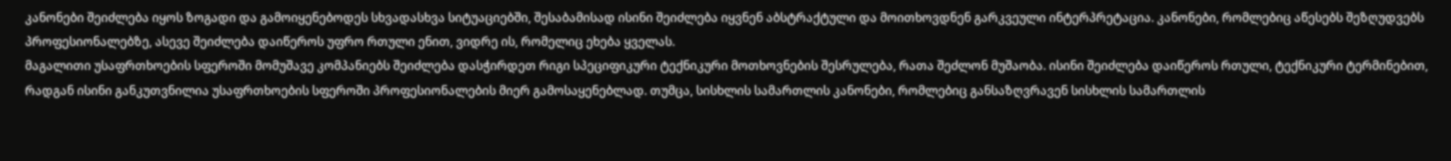კანონები შეიძლება იყოს ზოგადი და გამოიყენებოდეს სხვადასხვა სიტუაციებში, შესაბამისად ისინი შეიძლება იყვნენ აბსტრაქტული და მოითხოვდნენ გარკვეული ინტერპრეტაცია. კანონები, რომლებიც აწესებს შეზღუდვებს პროფესიონალებზე, ასევე შეიძლება დაიწეროს უფრო რთული ენით, ვიდრე ის, რომელიც ეხება ყველას.
მაგალითი უსაფრთხოების სფეროში მომუშავე კომპანიებს შეიძლება დასჭირდეთ რიგი სპეციფიკური ტექნიკური მოთხოვნების შესრულება, რათა შეძლონ მუშაობა. ისინი შეიძლება დაიწეროს რთული, ტექნიკური ტერმინებით, რადგან ისინი განკუთვნილია უსაფრთხოების სფეროში პროფესიონალების მიერ გამოსაყენებლად. თუმცა, სისხლის სამართლის კანონები, რომლებიც განსაზღვრავენ სისხლის სამართლის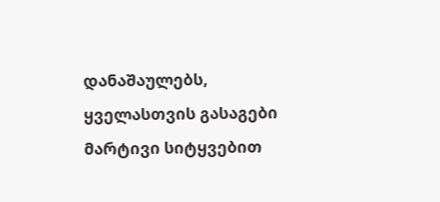დანაშაულებს, ყველასთვის გასაგები მარტივი სიტყვებით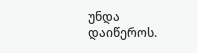უნდა დაიწეროს.